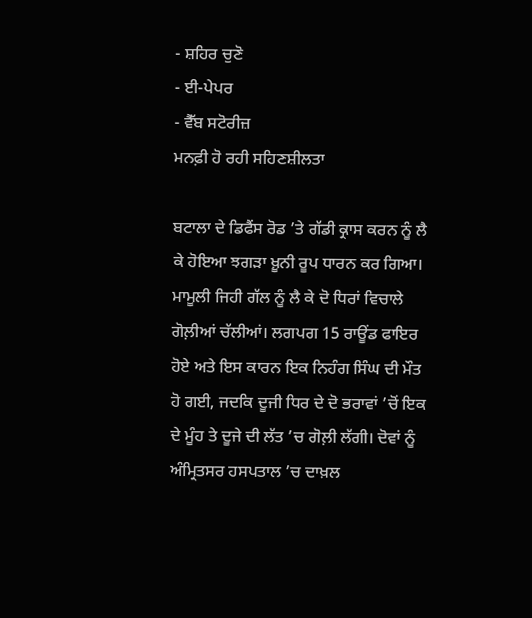- ਸ਼ਹਿਰ ਚੁਣੋ
- ਈ-ਪੇਪਰ
- ਵੈੱਬ ਸਟੋਰੀਜ਼
ਮਨਫ਼ੀ ਹੋ ਰਹੀ ਸਹਿਣਸ਼ੀਲਤਾ

ਬਟਾਲਾ ਦੇ ਡਿਫੈਂਸ ਰੋਡ ’ਤੇ ਗੱਡੀ ਕ੍ਰਾਸ ਕਰਨ ਨੂੰ ਲੈ ਕੇ ਹੋਇਆ ਝਗੜਾ ਖ਼ੂਨੀ ਰੂਪ ਧਾਰਨ ਕਰ ਗਿਆ। ਮਾਮੂਲੀ ਜਿਹੀ ਗੱਲ ਨੂੰ ਲੈ ਕੇ ਦੋ ਧਿਰਾਂ ਵਿਚਾਲੇ ਗੋਲ਼ੀਆਂ ਚੱਲੀਆਂ। ਲਗਪਗ 15 ਰਾਊਂਡ ਫਾਇਰ ਹੋਏ ਅਤੇ ਇਸ ਕਾਰਨ ਇਕ ਨਿਹੰਗ ਸਿੰਘ ਦੀ ਮੌਤ ਹੋ ਗਈ, ਜਦਕਿ ਦੂਜੀ ਧਿਰ ਦੇ ਦੋ ਭਰਾਵਾਂ ’ਚੋਂ ਇਕ ਦੇ ਮੂੰਹ ਤੇ ਦੂਜੇ ਦੀ ਲੱਤ ’ਚ ਗੋਲ਼ੀ ਲੱਗੀ। ਦੋਵਾਂ ਨੂੰ ਅੰਮ੍ਰਿਤਸਰ ਹਸਪਤਾਲ ’ਚ ਦਾਖ਼ਲ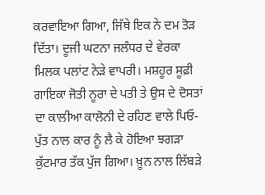ਕਰਵਾਇਆ ਗਿਆ, ਜਿੱਥੇ ਇਕ ਨੇ ਦਮ ਤੋੜ ਦਿੱਤਾ। ਦੂਜੀ ਘਟਨਾ ਜਲੰਧਰ ਦੇ ਵੇਰਕਾ ਮਿਲਕ ਪਲਾਂਟ ਨੇੜੇ ਵਾਪਰੀ। ਮਸ਼ਹੂਰ ਸੂਫ਼ੀ ਗਾਇਕਾ ਜੋਤੀ ਨੂਰਾ ਦੇ ਪਤੀ ਤੇ ਉਸ ਦੇ ਦੋਸਤਾਂ ਦਾ ਕਾਲੀਆ ਕਾਲੋਨੀ ਦੇ ਰਹਿਣ ਵਾਲੇ ਪਿਓ-ਪੁੱਤ ਨਾਲ ਕਾਰ ਨੂੰ ਲੈ ਕੇ ਹੋਇਆ ਝਗੜਾ ਕੁੱਟਮਾਰ ਤੱਕ ਪੁੱਜ ਗਿਆ। ਖ਼ੂਨ ਨਾਲ ਲਿੱਬੜੇ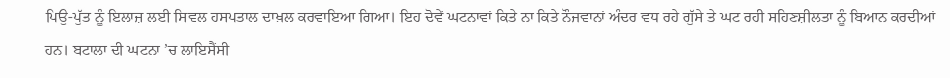ਪਿਉ-ਪੁੱਤ ਨੂੰ ਇਲਾਜ਼ ਲਈ ਸਿਵਲ ਹਸਪਤਾਲ ਦਾਖ਼ਲ ਕਰਵਾਇਆ ਗਿਆ। ਇਹ ਦੋਵੇਂ ਘਟਨਾਵਾਂ ਕਿਤੇ ਨਾ ਕਿਤੇ ਨੌਜਵਾਨਾਂ ਅੰਦਰ ਵਧ ਰਹੇ ਗੁੱਸੇ ਤੇ ਘਟ ਰਹੀ ਸਹਿਣਸ਼ੀਲਤਾ ਨੂੰ ਬਿਆਨ ਕਰਦੀਆਂ ਹਨ। ਬਟਾਲਾ ਦੀ ਘਟਨਾ ’ਚ ਲਾਇਸੈਂਸੀ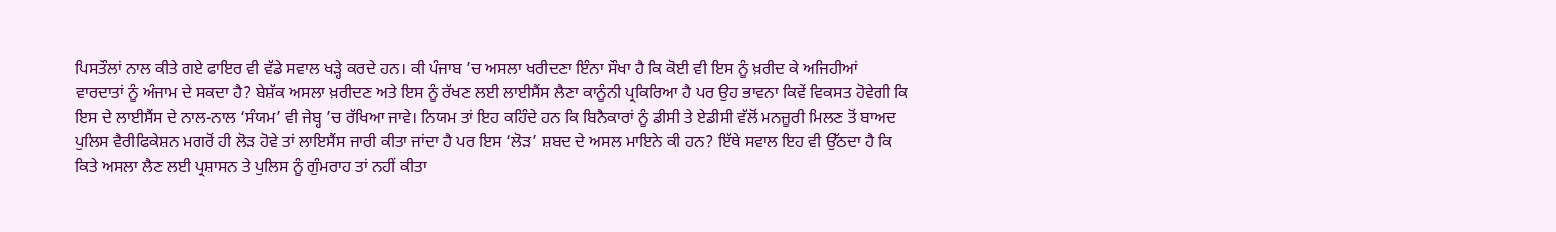ਪਿਸਤੌਲਾਂ ਨਾਲ ਕੀਤੇ ਗਏ ਫਾਇਰ ਵੀ ਵੱਡੇ ਸਵਾਲ ਖੜ੍ਹੇ ਕਰਦੇ ਹਨ। ਕੀ ਪੰਜਾਬ ’ਚ ਅਸਲਾ ਖਰੀਦਣਾ ਇੰਨਾ ਸੌਖਾ ਹੈ ਕਿ ਕੋਈ ਵੀ ਇਸ ਨੂੰ ਖ਼ਰੀਦ ਕੇ ਅਜਿਹੀਆਂ ਵਾਰਦਾਤਾਂ ਨੂੰ ਅੰਜਾਮ ਦੇ ਸਕਦਾ ਹੈ? ਬੇਸ਼ੱਕ ਅਸਲਾ ਖ਼ਰੀਦਣ ਅਤੇ ਇਸ ਨੂੰ ਰੱਖਣ ਲਈ ਲਾਈਸੈਂਸ ਲੈਣਾ ਕਾਨੂੰਨੀ ਪ੍ਰਕਿਰਿਆ ਹੈ ਪਰ ਉਹ ਭਾਵਨਾ ਕਿਵੇਂ ਵਿਕਸਤ ਹੋਵੇਗੀ ਕਿ ਇਸ ਦੇ ਲਾਈਸੈਂਸ ਦੇ ਨਾਲ-ਨਾਲ ‘ਸੰਯਮ’ ਵੀ ਜੇਬ੍ਹ ’ਚ ਰੱਖਿਆ ਜਾਵੇ। ਨਿਯਮ ਤਾਂ ਇਹ ਕਹਿੰਦੇ ਹਨ ਕਿ ਬਿਨੈਕਾਰਾਂ ਨੂੰ ਡੀਸੀ ਤੇ ਏਡੀਸੀ ਵੱਲੋਂ ਮਨਜ਼ੂਰੀ ਮਿਲਣ ਤੋਂ ਬਾਅਦ ਪੁਲਿਸ ਵੈਰੀਫਿਕੇਸ਼ਨ ਮਗਰੋਂ ਹੀ ਲੋੜ ਹੋਵੇ ਤਾਂ ਲਾਇਸੈਂਸ ਜਾਰੀ ਕੀਤਾ ਜਾਂਦਾ ਹੈ ਪਰ ਇਸ ‘ਲੋੜ’ ਸ਼ਬਦ ਦੇ ਅਸਲ ਮਾਇਨੇ ਕੀ ਹਨ? ਇੱਥੇ ਸਵਾਲ ਇਹ ਵੀ ਉੱਠਦਾ ਹੈ ਕਿ ਕਿਤੇ ਅਸਲਾ ਲੈਣ ਲਈ ਪ੍ਰਸ਼ਾਸਨ ਤੇ ਪੁਲਿਸ ਨੂੰ ਗੁੰਮਰਾਹ ਤਾਂ ਨਹੀਂ ਕੀਤਾ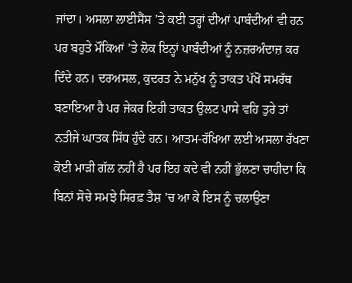ਜਾਂਦਾ। ਅਸਲਾ ਲਾਈਸੈਂਸ ’ਤੇ ਕਈ ਤਰ੍ਹਾਂ ਦੀਆਂ ਪਾਬੰਦੀਆਂ ਵੀ ਹਨ ਪਰ ਬਹੁਤੇ ਮੌਕਿਆਂ ’ਤੇ ਲੋਕ ਇਨ੍ਹਾਂ ਪਾਬੰਦੀਆਂ ਨੂੰ ਨਜ਼ਰਅੰਦਾਜ਼ ਕਰ ਦਿੰਦੇ ਹਨ। ਦਰਅਸਲ, ਕੁਦਰਤ ਨੇ ਮਨੁੱਖ ਨੂੰ ਤਾਕਤ ਪੱਖੋਂ ਸਮਰੱਥ ਬਣਾਇਆ ਹੈ ਪਰ ਜੇਕਰ ਇਹੀ ਤਾਕਤ ਉਲਟ ਪਾਸੇ ਵਹਿ ਤੁਰੇ ਤਾਂ ਨਤੀਜੇ ਘਾਤਕ ਸਿੱਧ ਹੁੰਦੇ ਹਨ। ਆਤਮ-ਰੱਖਿਆ ਲਈ ਅਸਲਾ ਰੱਖਣਾ ਕੋਈ ਮਾੜੀ ਗੱਲ ਨਹੀਂ ਹੈ ਪਰ ਇਹ ਕਦੇ ਵੀ ਨਹੀਂ ਭੁੱਲਣਾ ਚਾਹੀਦਾ ਕਿ ਬਿਨਾਂ ਸੋਚੇ ਸਮਝੇ ਸਿਰਫ਼ ਤੈਸ਼ ’ਚ ਆ ਕੇ ਇਸ ਨੂੰ ਚਲਾਉਣਾ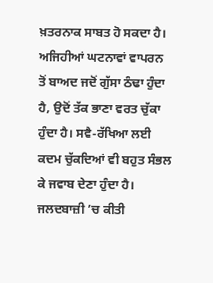ਖ਼ਤਰਨਾਕ ਸਾਬਤ ਹੋ ਸਕਦਾ ਹੈ। ਅਜਿਹੀਆਂ ਘਟਨਾਵਾਂ ਵਾਪਰਨ ਤੋਂ ਬਾਅਦ ਜਦੋਂ ਗੁੱਸਾ ਠੰਢਾ ਹੁੰਦਾ ਹੈ, ਉਦੋਂ ਤੱਕ ਭਾਣਾ ਵਰਤ ਚੁੱਕਾ ਹੁੰਦਾ ਹੈ। ਸਵੈ-ਰੱਖਿਆ ਲਈ ਕਦਮ ਚੁੱਕਦਿਆਂ ਵੀ ਬਹੁਤ ਸੰਭਲ ਕੇ ਜਵਾਬ ਦੇਣਾ ਹੁੰਦਾ ਹੈ। ਜਲਦਬਾਜ਼ੀ ’ਚ ਕੀਤੀ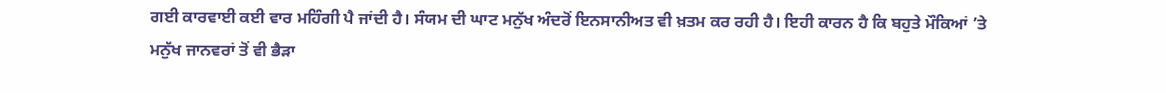ਗਈ ਕਾਰਵਾਈ ਕਈ ਵਾਰ ਮਹਿੰਗੀ ਪੈ ਜਾਂਦੀ ਹੈ। ਸੰਯਮ ਦੀ ਘਾਟ ਮਨੁੱਖ ਅੰਦਰੋਂ ਇਨਸਾਨੀਅਤ ਵੀ ਖ਼ਤਮ ਕਰ ਰਹੀ ਹੈ। ਇਹੀ ਕਾਰਨ ਹੈ ਕਿ ਬਹੁਤੇ ਮੌਕਿਆਂ ’ਤੇ ਮਨੁੱਖ ਜਾਨਵਰਾਂ ਤੋਂ ਵੀ ਭੈੜਾ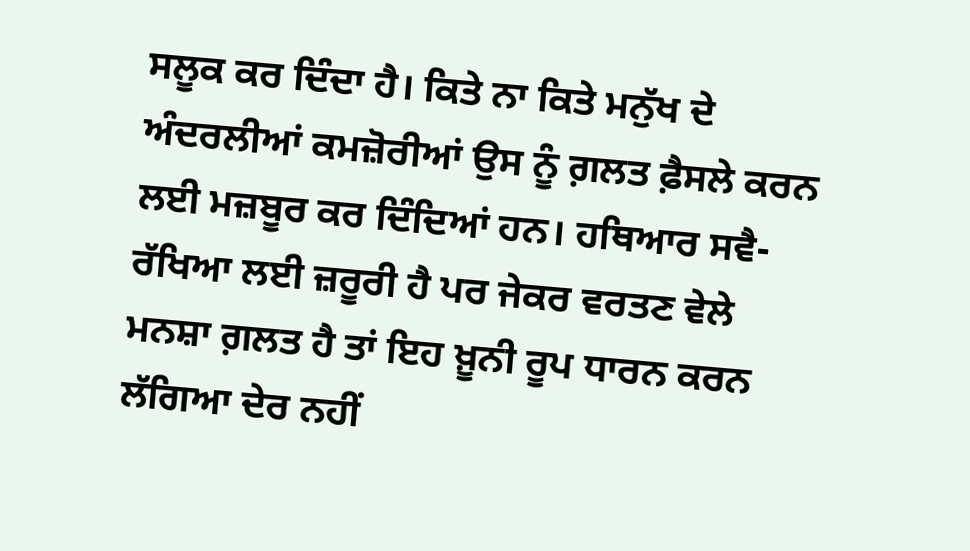ਸਲੂਕ ਕਰ ਦਿੰਦਾ ਹੈ। ਕਿਤੇ ਨਾ ਕਿਤੇ ਮਨੁੱਖ ਦੇ ਅੰਦਰਲੀਆਂ ਕਮਜ਼ੋਰੀਆਂ ਉਸ ਨੂੰ ਗ਼ਲਤ ਫ਼ੈਸਲੇ ਕਰਨ ਲਈ ਮਜ਼ਬੂਰ ਕਰ ਦਿੰਦਿਆਂ ਹਨ। ਹਥਿਆਰ ਸਵੈ-ਰੱਖਿਆ ਲਈ ਜ਼ਰੂਰੀ ਹੈ ਪਰ ਜੇਕਰ ਵਰਤਣ ਵੇਲੇ ਮਨਸ਼ਾ ਗ਼ਲਤ ਹੈ ਤਾਂ ਇਹ ਖ਼ੂਨੀ ਰੂਪ ਧਾਰਨ ਕਰਨ ਲੱਗਿਆ ਦੇਰ ਨਹੀਂ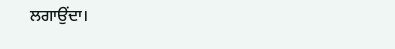ਲਗਾਉਂਦਾ।